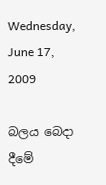Wednesday, June 17, 2009

බලය බෙදා දීමේ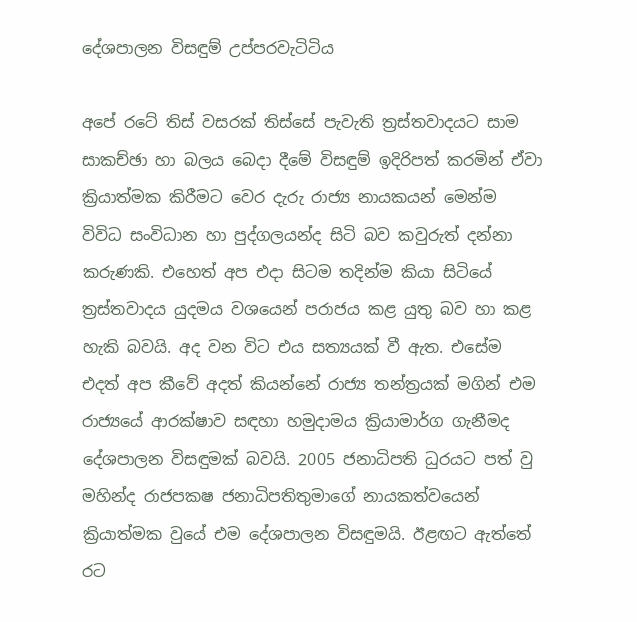දේශපාලන විසඳුම් උප්පරවැටිටිය

අපේ රටේ තිස් වසරක් තිස්සේ පැවැති ත්‍රස්තවාදයට සාම සාකච්ඡා හා බලය බෙදා දීමේ විසඳුම් ඉදිරිපත් කරමින් ඒවා ක්‍රියාත්මක කිරීමට වෙර දැරු රාජ්‍ය නායකයන් මෙන්ම විවිධ සංවිධාන හා පුද්ගලයන්ද සිටි බව කවුරුත් දන්නා කරුණකි. එහෙත් අප එදා සිටම තදින්ම කියා සිටියේ ත්‍රස්තවාදය යුදමය වශයෙන් පරාජය කළ යුතු බව හා කළ හැකි බවයි. අද වන විට එය සත්‍යයක් වී ඇත. එසේම එදත් අප කීවේ අදත් කියන්නේ රාජ්‍ය තන්ත්‍රයක් මගින් එම රාජ්‍යයේ ආරක්ෂාව සඳහා හමුදාමය ක්‍රියාමාර්ග ගැනීමද දේශපාලන විසඳුමක් බවයි. 2005 ජනාධිපති ධුරයට පත් වු මහින්ද රාජපකෂ ජනාධිපතිතුමාගේ නායකත්වයෙන් ක්‍රියාත්මක වුයේ එම දේශපාලන විසඳුමයි. ඊළඟට ඇත්තේ රට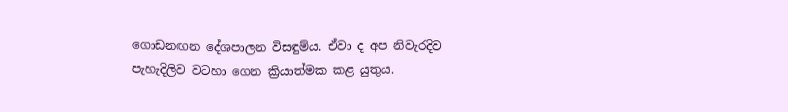ගොඩනඟන දේශපාලන විසඳුම්ය. ඒවා ද අප නිවැරදිව පැහැදිලිව වටහා ගෙන ක්‍රියාත්මක කළ යුතුය.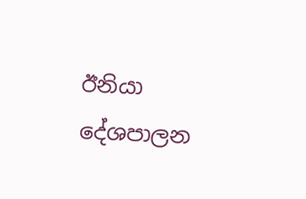ඊනියා දේශපාලන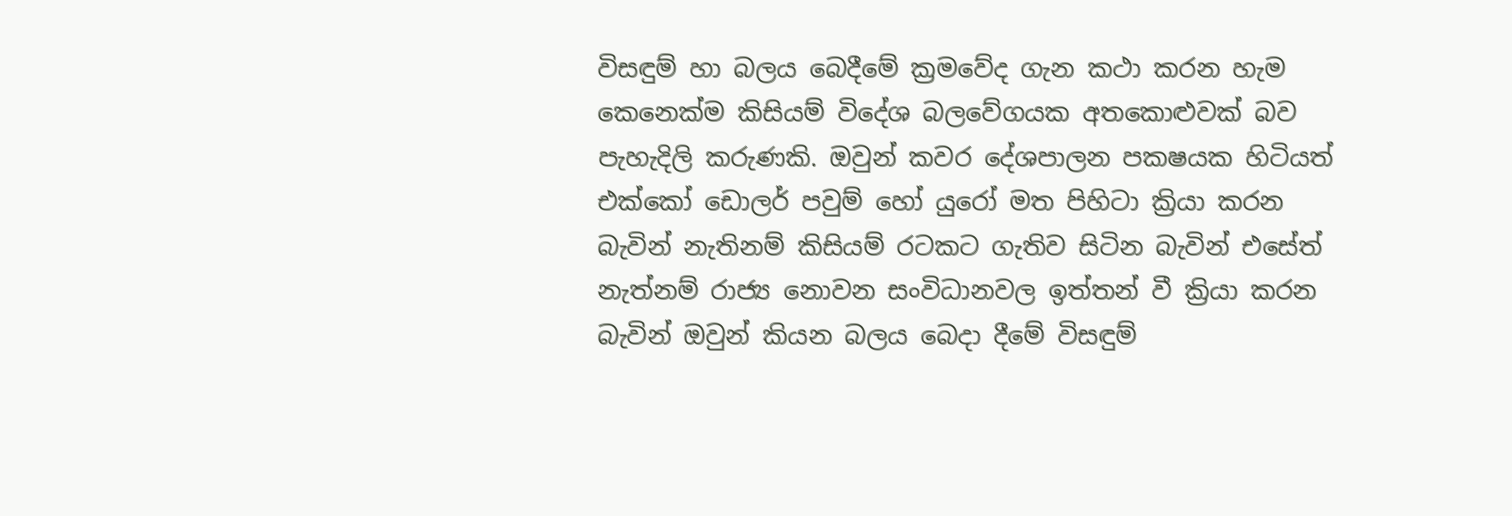විසඳුම් හා බලය බෙදීමේ ක්‍රමවේද ගැන කථා කරන හැම කෙනෙක්ම කිසියම් විදේශ බලවේගයක අතකොළුවක් බව පැහැදිලි කරුණකි. ඔවුන් කවර දේශපාලන පකෂයක හිටියත් එක්කෝ ඩොලර් පවුම් හෝ යුරෝ මත පිහිටා ක්‍රියා කරන බැවින් නැතිනම් කිසියම් රටකට ගැතිව සිටින බැවින් එසේත් නැත්නම් රාජ්‍ය නොවන සංවිධානවල ඉත්තන් වී ක්‍රියා කරන බැවින් ඔවුන් කියන බලය බෙදා දීමේ විසඳුම්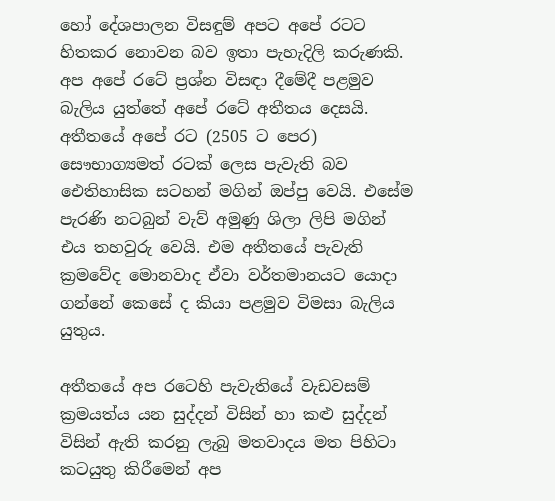හෝ දේශපාලන විසඳුම් අපට අපේ රටට හිතකර නොවන බව ඉතා පැහැදිලි කරුණකි. අප අපේ රටේ ප්‍රශ්න විසඳා දීමේදී පළමුව බැලිය යුත්තේ අපේ රටේ අතීතය දෙසයි. අතීතයේ අපේ රට (2505 ට පෙර) සෞභාග්‍යමත් රටක් ලෙස පැවැති බව ඓතිහාසික සටහන් මගින් ඔප්පු වෙයි. එසේම පැරණි නටබුන් වැව් අමුණු ශිලා ලිපි මගින් එය තහවුරු වෙයි. එම අතීතයේ පැවැති ක්‍රමවේද මොනවාද ඒවා වර්තමානයට යොදා ගන්නේ කෙසේ ද කියා පළමුව විමසා බැලිය යුතුය.

අතීතයේ අප රටෙහි පැවැතියේ වැඩවසම් ක්‍රමයත්ය යන සුද්දන් විසින් හා කළු සුද්දන් විසින් ඇති කරනු ලැබු මතවාදය මත පිහිටා කටයුතු කිරීමෙන් අප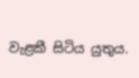වැළකී සිටිය යුතුය.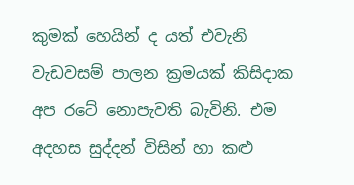කුමක් හෙයින් ද යත් එවැනි වැඩවසම් පාලන ක්‍රමයක් කිසිදාක අප රටේ නොපැවති බැවිනි. එම අදහස සුද්දන් විසින් හා කළු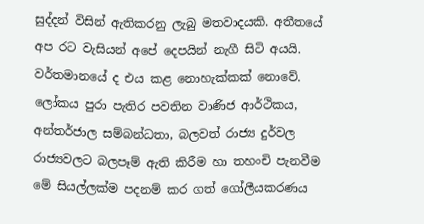සුද්දන් විසින් ඇතිකරනු ලැබු මතවාදයකි. අතීතයේ අප රට වැසියන් අපේ දෙපයින් නැගී සිටි අයයි. වර්තමානයේ ද එය කළ නොහැක්කක් නොවේ. ලෝකය පුරා පැතිර පවතින වාණිජ ආර්ථිකය, අන්තර්ජාල සම්බන්ධතා, බලවත් රාජ්‍ය දුර්වල රාජ්‍යවලට බලපෑම් ඇති කිරීම හා තහංචි පැනවීම මේ සියල්ලක්ම පදනම් කර ගත් ගෝලීයකරණය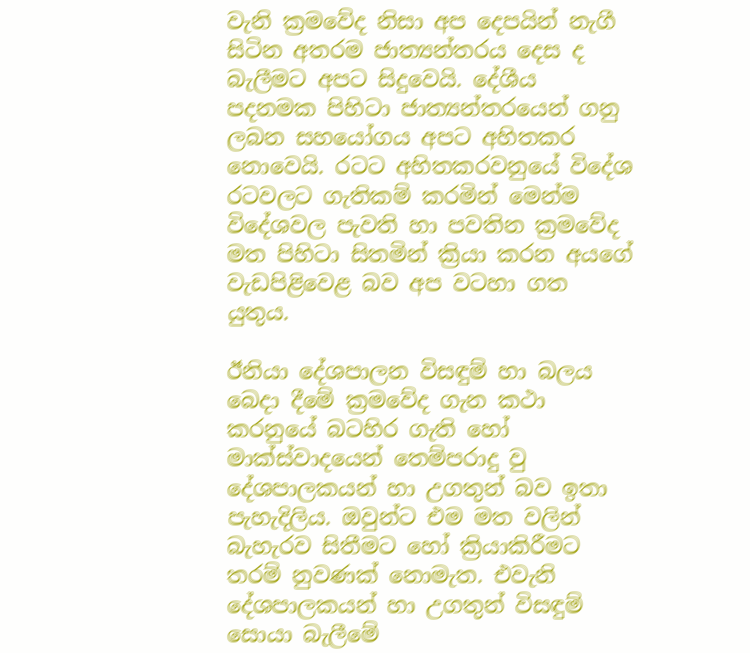වැනි ක්‍රමවේද නිසා අප දෙපයින් නැගී සිටින අතරම ජාත්‍යන්තරය දෙස ද බැලීමට අපට සිදුවෙයි. දේශීය පදනමක පිහිටා ජාත්‍යන්තරයෙන් ගනු ලබන සහයෝගය අපට අහිතකර නොවෙයි. රටට අහිතකරවනුයේ විදේශ රටවලට ගැතිකම් කරමින් මෙන්ම විදේශවල පැවති හා පවතින ක්‍රමවේද මත පිහිටා සිතමින් ක්‍රියා කරන අයගේ වැඩපිළිවෙළ බව අප වටහා ගත යුතුය.

ඊනියා දේශපාලන විසඳුම් හා බලය බෙදා දීමේ ක්‍රමවේද ගැන කථා කරනුයේ බටහිර ගැති හෝ මාක්ස්වාදයෙන් තෙම්පරාදු වු දේශපාලකයන් හා උගතුන් බව ඉතා පැහැදිලිය. ඔවුන්ට එම මත වලින් බැහැරව සිතීමට හෝ ක්‍රියාකිරීමට තරම් නුවණක් නොමැත. එවැනි දේශපාලකයන් හා උගතුන් විසඳුම් සොයා බැලීමේ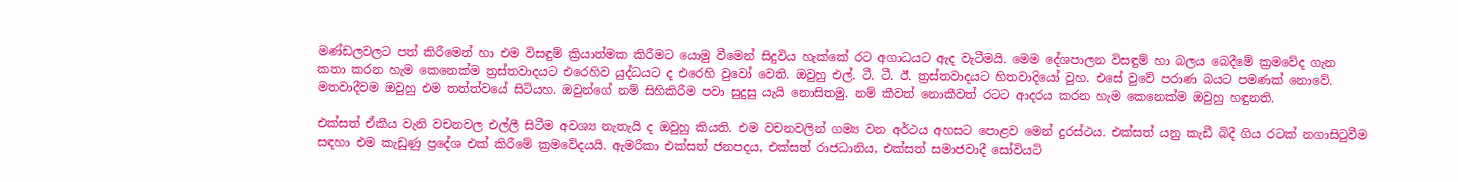මණ්ඩලවලට පත් කිරීමෙන් හා එම විසඳුම් ක්‍රියාත්මක කිරීමට යොමු වීමෙන් සිදුවිය හැක්කේ රට අගාධයට ඇද වැටීමයි. මෙම දේශපාලන විසඳුම් හා බලය බෙදීමේ ක්‍රමවේද ගැන කතා කරන හැම කෙනෙක්ම ත්‍රස්තවාදයට එරෙහිව යුද්ධයට ද එරෙහි වුවෝ වෙති. ඔවුහු එල්. ටී. ටී. ඊ. ත්‍රස්තවාදයට හිතවාදියෝ වුහ. එසේ වුවේ පරාණ බයට පමණක් නොවේ. මතවාදීවම ඔවුහු එම තත්ත්වයේ සිටියහ. ඔවුන්ගේ නම් සිහිකිරීම පවා සුදුසු යැයි නොසිතමු. නම් කීවත් නොකීවත් රටට ආදරය කරන හැම කෙනෙක්ම ඔවුහු හඳුනති.

එක්සත් ඒකීය වැනි වචනවල එල්ලී සිටීම අවශ්‍ය නැතැයි ද ඔවුහු කියති. එම වචනවලින් ගම්‍ය වන අර්ථය අහසට පොළව මෙන් දුරස්ථය. එක්සත් යනු කැඩී බිදී ගිය රටක් නගාසිටුවීම සඳහා එම කැඩුණු ප්‍රදේශ එක් කිරීමේ ක්‍රමවේදයයි. ඇමරිකා එක්සත් ජනපදය, එක්සත් රාජධානිය, එක්සත් සමාජවාදී සෝවියටි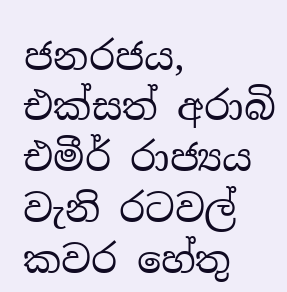ජනරජය, එක්සත් අරාබි එමීර් රාජ්‍යය වැනි රටවල් කවර හේතු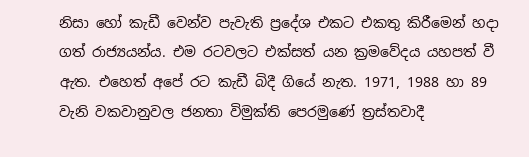නිසා හෝ කැඩී වෙන්ව පැවැති ප්‍රදේශ එකට එකතු කිරීමෙන් හදා ගත් රාජ්‍යයන්ය. එම රටවලට එක්සත් යන ක්‍රමවේදය යහපත් වී ඇත. එහෙත් අපේ රට කැඩී බිදී ගියේ නැත. 1971, 1988 හා 89 වැනි වකවානුවල ජනතා විමුක්ති පෙරමුණේ ත්‍රස්තවාදී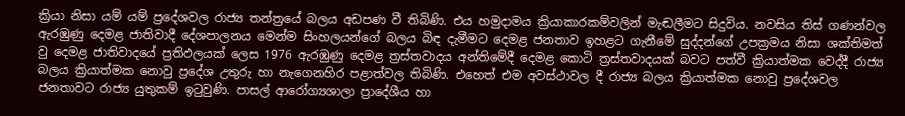ක්‍රියා නිසා යම් යම් ප්‍රදේශවල රාජ්‍ය තන්ත්‍රයේ බලය අඩපණ වී තිබිණි. එය හමුදාමය ක්‍රියාකාරකම්වලින් මැඬලීමට සිදුවිය. නවසිය තිස් ගණන්වල ඇරඹුණු දෙමළ ජාතිවාදී දේශපාලනය මෙන්ම සිංහලයන්ගේ බලය බිඳ දැමීමට දෙමළ ජනතාව ඉහළට ගැනීමේ සුද්දන්ගේ උපක්‍රමය නිසා ශක්තිමත් වු දෙමළ ජාතිවාදයේ ප්‍රතිඵලයක් ලෙස 1976 ඇරඹුණු දෙමළ ත්‍රස්තවාදය අන්තිමේදී දෙමළ කොටි ත්‍රස්තවාදයක් බවට පත්වී ක්‍රියාත්මක වෙද්දී රාජ්‍ය බලය ක්‍රියාත්මක නොවු ප්‍රදේශ උතුරු හා නැගෙනහිර පළාත්වල තිබිණි. එහෙත් එම අවස්ථාවල දී රාජ්‍ය බලය ක්‍රියාත්මක නොවු ප්‍රදේශවල ජනතාවට රාජ්‍ය යුතුකම් ඉටුවුණි. පාසල් ආරෝග්‍යශාලා ප්‍රාදේශීය හා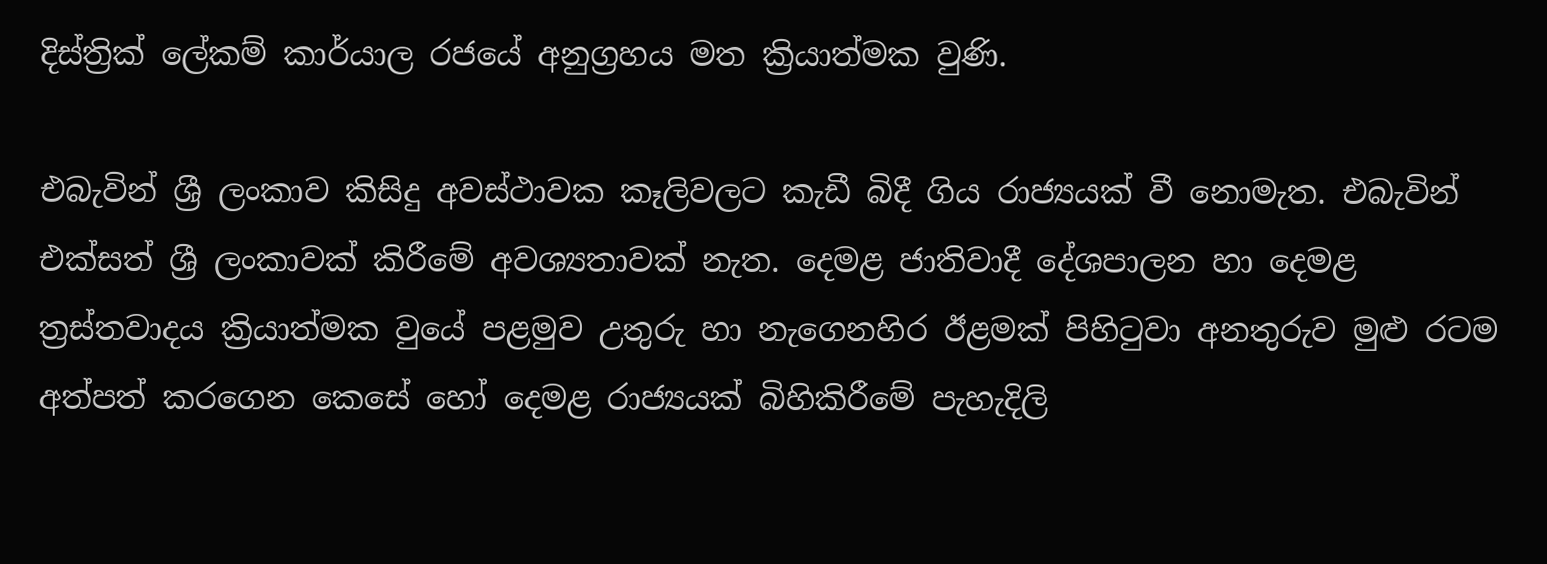දිස්ත්‍රික් ලේකම් කාර්යාල රජයේ අනුග්‍රහය මත ක්‍රියාත්මක වුණි.

එබැවින් ශ්‍රී ලංකාව කිසිදු අවස්ථාවක කෑලිවලට කැඩී බිදී ගිය රාජ්‍යයක් වී නොමැත. එබැවින් එක්සත් ශ්‍රී ලංකාවක් කිරීමේ අවශ්‍යතාවක් නැත. දෙමළ ජාතිවාදී දේශපාලන හා දෙමළ ත්‍රස්තවාදය ක්‍රියාත්මක වුයේ පළමුව උතුරු හා නැගෙනහිර ඊළමක් පිහිටුවා අනතුරුව මුළු රටම අත්පත් කරගෙන කෙසේ හෝ දෙමළ රාජ්‍යයක් බිහිකිරීමේ පැහැදිලි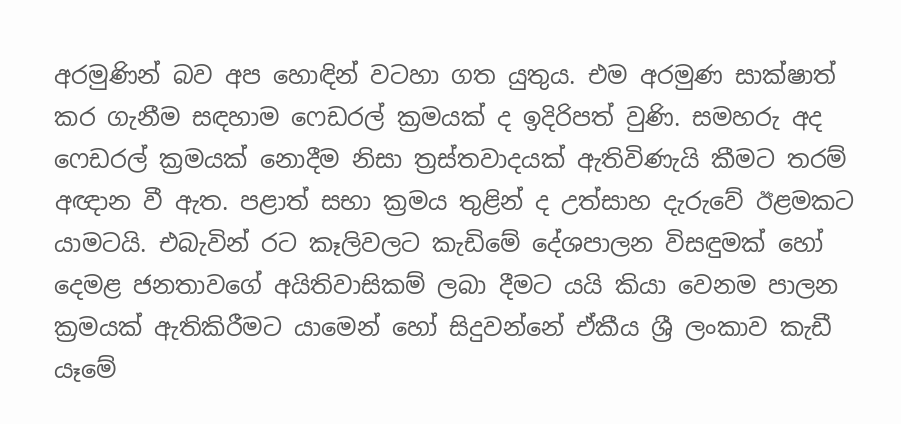අරමුණින් බව අප හොඳින් වටහා ගත යුතුය. එම අරමුණ සාක්ෂාත් කර ගැනීම සඳහාම ෆෙඩරල් ක්‍රමයක් ද ඉදිරිපත් වුණි. සමහරු අද ෆෙඩරල් ක්‍රමයක් නොදීම නිසා ත්‍රස්තවාදයක් ඇතිවිණැයි කීමට තරම් අඥාන වී ඇත. පළාත් සභා ක්‍රමය තුළින් ද උත්සාහ දැරුවේ ඊළමකට යාමටයි. එබැවින් රට කෑලිවලට කැඩිමේ දේශපාලන විසඳුමක් හෝ දෙමළ ජනතාවගේ අයිතිවාසිකම් ලබා දීමට යයි කියා වෙනම පාලන ක්‍රමයක් ඇතිකිරීමට යාමෙන් හෝ සිදුවන්නේ ඒකීය ශ්‍රී ලංකාව කැඩී යෑමේ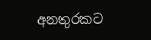අනතුරකට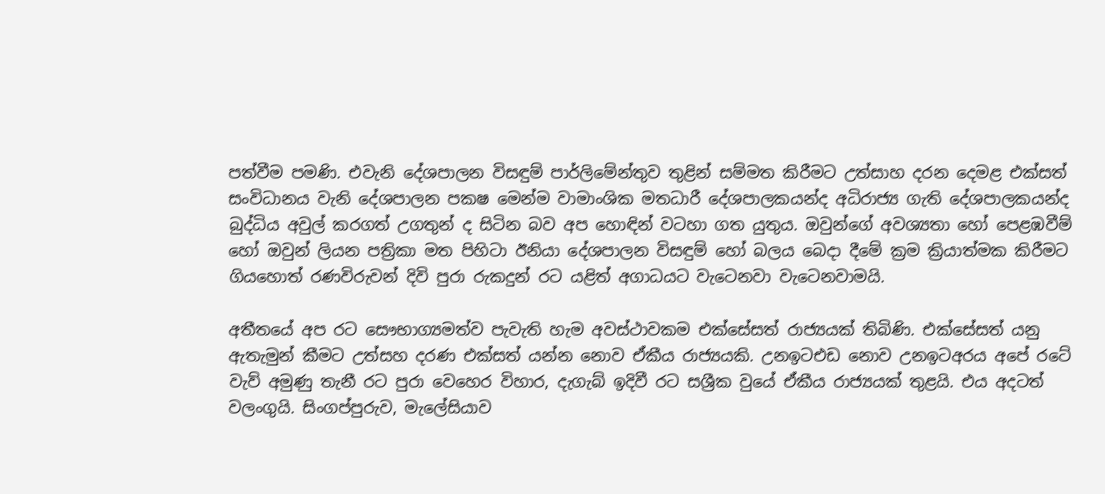පත්වීම පමණි. එවැනි දේශපාලන විසඳුම් පාර්ලිමේන්තුව තුළින් සම්මත කිරීමට උත්සාහ දරන දෙමළ එක්සත් සංවිධානය වැනි දේශපාලන පකෂ මෙන්ම වාමාංශික මතධාරී දේශපාලකයන්ද අධිරාජ්‍ය ගැති දේශපාලකයන්ද බුද්ධිය අවුල් කරගත් උගතුන් ද සිටින බව අප හොඳින් වටහා ගත යුතුය. ඔවුන්ගේ අවශ්‍යතා හෝ පෙළඹවීම් හෝ ඔවුන් ලියන පත්‍රිකා මත පිහිටා ඊනියා දේශපාලන විසඳුම් හෝ බලය බෙදා දීමේ ක්‍රම ක්‍රියාත්මක කිරීමට ගියහොත් රණවිරුවන් දිවි පුරා රුකදුන් රට යළිත් අගාධයට වැටෙනවා වැටෙනවාමයි.

අතීතයේ අප රට සෞභාග්‍යමත්ව පැවැති හැම අවස්ථාවකම එක්සේසත් රාජ්‍යයක් තිබිණි. එක්සේසත් යනු ඇතැමුන් කීමට උත්සහ දරණ එක්සත් යන්න නොව ඒකීය රාජ්‍යයකි. උනඉටඑඩ නොව උනඉටඅරය අපේ රටේ වැව් අමුණු තැනී රට පුරා වෙහෙර විහාර, දැගැබ් ඉදිවී රට සශ්‍රීක වුයේ ඒකීය රාජ්‍යයක් තුළයි. එය අදටත් වලංගුයි. සිංගප්පුරුව, මැලේසියාව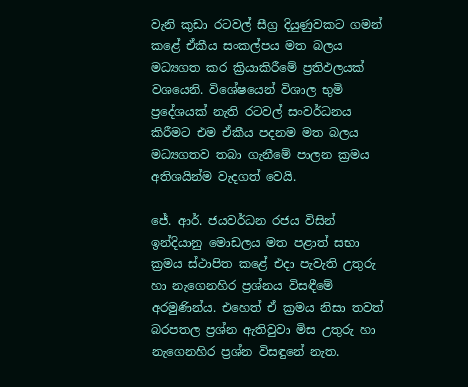වැනි කුඩා රටවල් සීග්‍ර දියුණුවකට ගමන් කළේ ඒකීය සංකල්පය මත බලය මධ්‍යගත කර ක්‍රියාකිරීමේ ප්‍රතිඵලයක් වශයෙනි. විශේෂයෙන් විශාල භුමි ප්‍රදේශයක් නැති රටවල් සංවර්ධනය කිරීමට එම ඒකීය පදනම මත බලය මධ්‍යගතව තබා ගැනීමේ පාලන ක්‍රමය අතිශයින්ම වැදගත් වෙයි.

ජේ. ආර්. ජයවර්ධන රජය විසින් ඉන්දියානු මොඩලය මත පළාත් සභා ක්‍රමය ස්ථාපිත කළේ එදා පැවැති උතුරු හා නැගෙනහිර ප්‍රශ්නය විසඳීමේ අරමුණින්ය. එහෙත් ඒ ක්‍රමය නිසා තවත් බරපතල ප්‍රශ්න ඇතිවුවා මිස උතුරු හා නැගෙනහිර ප්‍රශ්න විසඳුනේ නැත.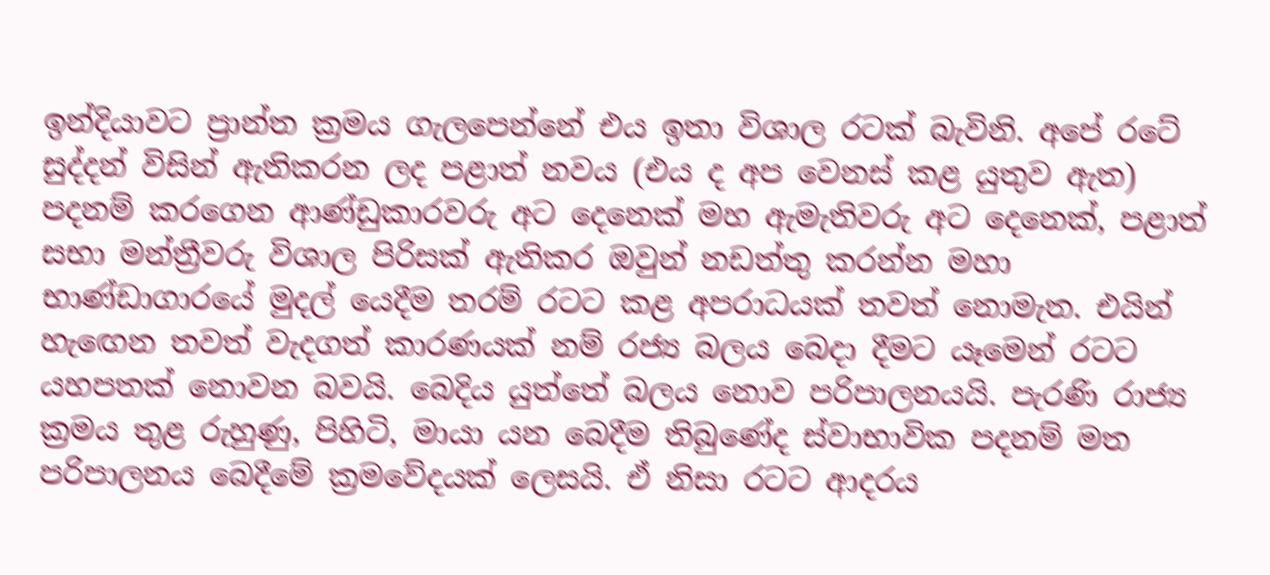ඉන්දියාවට ප්‍රාන්ත ක්‍රමය ගැලපෙන්නේ එය ඉතා විශාල රටක් බැවිනි. අපේ රටේ සුද්දන් විසින් ඇතිකරන ලද පළාත් නවය (එය ද අප වෙනස් කළ යුතුව ඇත) පදනම් කරගෙන ආණ්ඩුකාරවරු අට දෙනෙක් මහ ඇමැතිවරු අට දෙනෙක්, පළාත් සභා මන්ත්‍රීවරු විශාල පිරිසක් ඇතිකර ඔවුන් නඩත්තු කරන්න මහා භාණ්ඩාගාරයේ මුදල් යෙදීම තරම් රටට කළ අපරාධයක් තවත් නොමැත. එයින් හැඟෙන තවත් වැදගත් කාරණයක් නම් රජ්‍ය බලය බෙදා දීමට යෑමෙන් රටට යහපතක් නොවන බවයි. බෙදිය යුත්තේ බලය නොව පරිපාලනයයි. පැරණි රාජ්‍ය ක්‍රමය තුළ රුහුණු, පිහිටි, මායා යන බෙදීම තිබුණේද ස්වාභාවික පදනම් මත පරිපාලනය බෙදීමේ ක්‍රමවේදයක් ලෙසයි. ඒ නිසා රටට ආදරය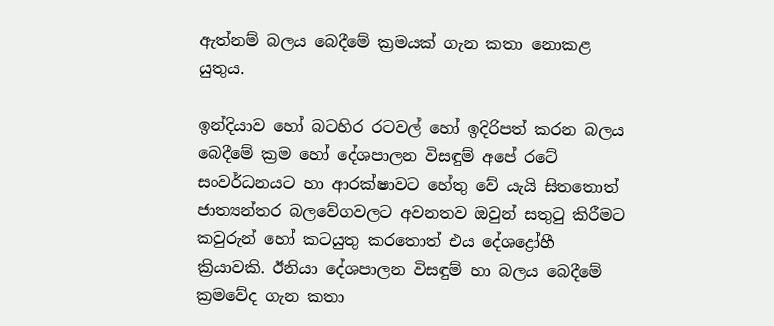ඇත්නම් බලය බෙදීමේ ක්‍රමයක් ගැන කතා නොකළ යුතුය.

ඉන්දියාව හෝ බටහිර රටවල් හෝ ඉදිරිපත් කරන බලය බෙදීමේ ක්‍රම හෝ දේශපාලන විසඳුම් අපේ රටේ සංවර්ධනයට හා ආරක්ෂාවට හේතු වේ යැයි සිතතොත් ජාත්‍යන්තර බලවේගවලට අවනතව ඔවුන් සතුටු කිරීමට කවුරුන් හෝ කටයුතු කරතොත් එය දේශද්‍රෝහී ක්‍රියාවකි. ඊනියා දේශපාලන විසඳුම් හා බලය බෙදීමේ ක්‍රමවේද ගැන කතා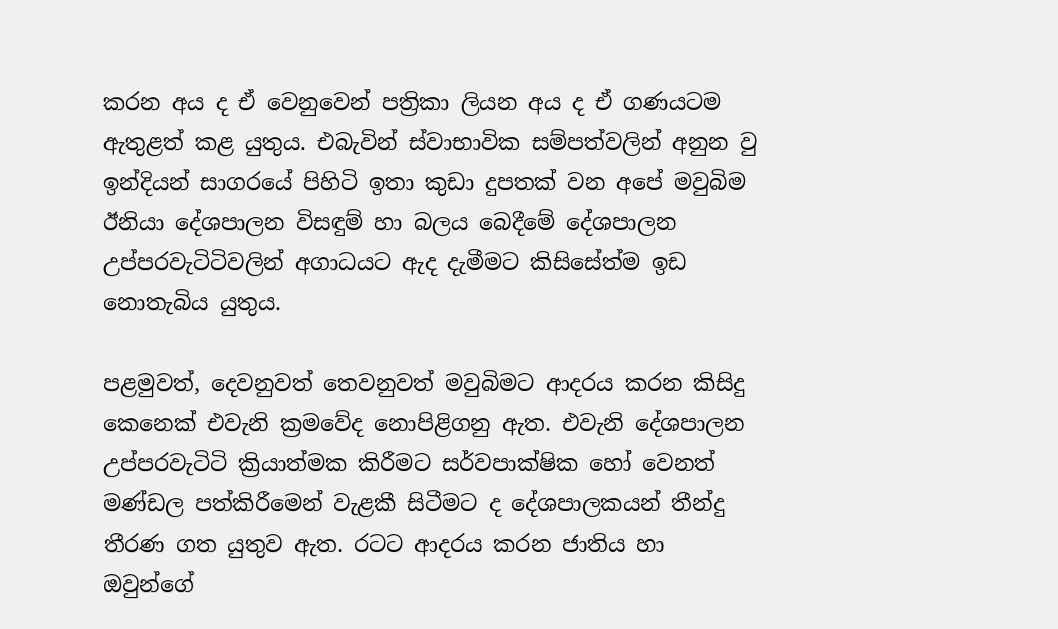කරන අය ද ඒ වෙනුවෙන් පත්‍රිකා ලියන අය ද ඒ ගණයටම ඇතුළත් කළ යුතුය. එබැවින් ස්වාභාවික සම්පත්වලින් අනුන වු ඉන්දියන් සාගරයේ පිහිටි ඉතා කුඩා දුපතක් වන අපේ මවුබිම ඊනියා දේශපාලන විසඳුම් හා බලය බෙදීමේ දේශපාලන උප්පරවැටිටිවලින් අගාධයට ඇද දැමීමට කිසිසේත්ම ඉඩ නොතැබිය යුතුය.

පළමුවත්, දෙවනුවත් තෙවනුවත් මවුබිමට ආදරය කරන කිසිදු කෙනෙක් එවැනි ක්‍රමවේද නොපිළිගනු ඇත. එවැනි දේශපාලන උප්පරවැටිටි ක්‍රියාත්මක කිරීමට සර්වපාක්ෂික හෝ වෙනත් මණ්ඩල පත්කිරීමෙන් වැළකී සිටීමට ද දේශපාලකයන් තීන්දු තීරණ ගත යුතුව ඇත. රටට ආදරය කරන ජාතිය හා ඔවුන්ගේ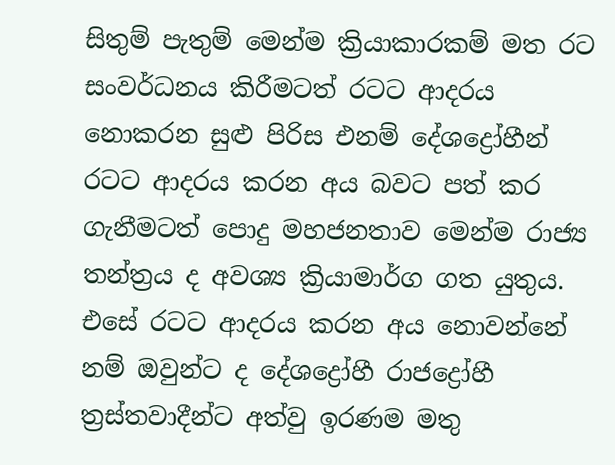සිතුම් පැතුම් මෙන්ම ක්‍රියාකාරකම් මත රට සංවර්ධනය කිරීමටත් රටට ආදරය නොකරන සුළු පිරිස එනම් දේශද්‍රෝහීන් රටට ආදරය කරන අය බවට පත් කර ගැනීමටත් පොදු මහජනතාව මෙන්ම රාජ්‍ය තන්ත්‍රය ද අවශ්‍ය ක්‍රියාමාර්ග ගත යුතුය. එසේ රටට ආදරය කරන අය නොවන්නේ නම් ඔවුන්ට ද දේශද්‍රෝහී රාජද්‍රෝහී ත්‍රස්තවාදීන්ට අත්වු ඉරණම මතු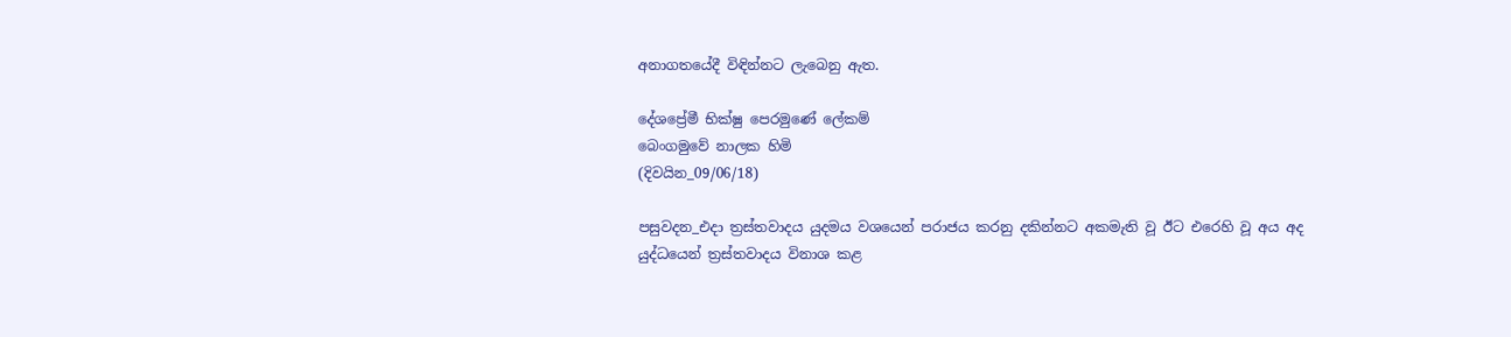අනාගතයේදී විඳින්නට ලැබෙනු ඇත.

දේශප්‍රේමී භික්ෂු පෙරමුණේ ලේකම්
බෙංගමුවේ නාලක හිමි
(දිවයින_09/06/18)

පසුවදන_එදා ත්‍රස්තවාදය යුදමය වශයෙන් පරාජය කරනු දකින්නට අකමැති වූ ඊට එරෙහි වූ අය අද යුද්ධයෙන් ත්‍රස්තවාදය විනාශ කළ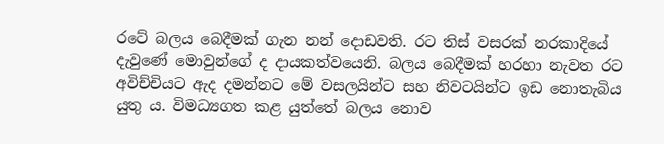රටේ බලය බෙදීමක් ගැන නන් දොඩවති. රට තිස් වසරක් නරකාදියේ දැවුණේ මොවුන්ගේ ද දායකත්වයෙනි. බලය බෙදීමක් හරහා නැවත රට අවිච්චියට ඇද දමන්නට මේ වසලයින්ට සහ නිවටයින්ට ඉඩ නොතැබිය යුතු ය. විමධ්‍යගත කළ යුත්තේ බලය නොව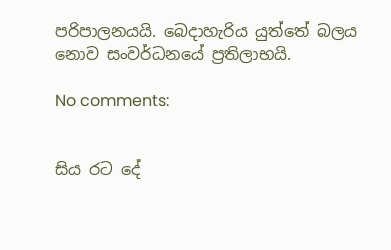පරිපාලනයයි. බෙදාහැරිය යුත්තේ බලය නොව සංවර්ධනයේ ප්‍රතිලාභයි.

No comments:


සිය රට දේ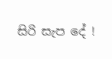සිරි සැප දේ !